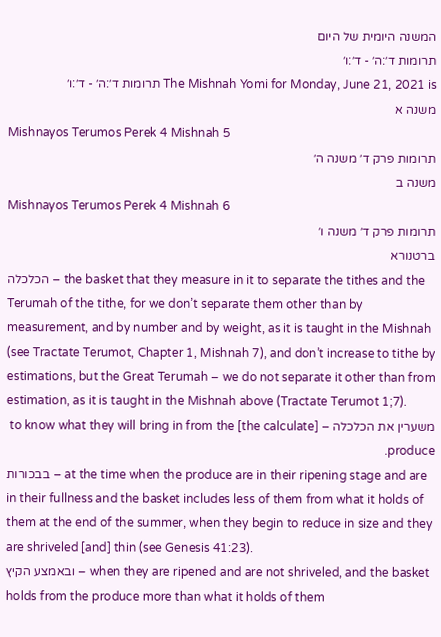המשנה היומית של היום
תרומות ד׳:ה׳ - ד׳:ו׳
The Mishnah Yomi for Monday, June 21, 2021 is תרומות ד׳:ה׳ - ד׳:ו׳
משנה א
Mishnayos Terumos Perek 4 Mishnah 5
תרומות פרק ד׳ משנה ה׳
משנה ב
Mishnayos Terumos Perek 4 Mishnah 6
תרומות פרק ד׳ משנה ו׳
ברטנורא
הכלכלה – the basket that they measure in it to separate the tithes and the Terumah of the tithe, for we don’t separate them other than by measurement, and by number and by weight, as it is taught in the Mishnah (see Tractate Terumot, Chapter 1, Mishnah 7), and don’t increase to tithe by estimations, but the Great Terumah – we do not separate it other than from estimation, as it is taught in the Mishnah above (Tractate Terumot 1;7).
משערין את הכלכלה – [the calculate] to know what they will bring in from the produce.
בבכורות – at the time when the produce are in their ripening stage and are in their fullness and the basket includes less of them from what it holds of them at the end of the summer, when they begin to reduce in size and they are shriveled [and] thin (see Genesis 41:23).
ובאמצע הקיץ – when they are ripened and are not shriveled, and the basket holds from the produce more than what it holds of them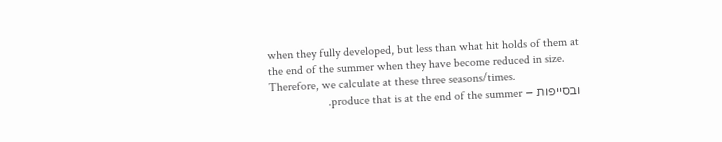when they fully developed, but less than what hit holds of them at the end of the summer when they have become reduced in size. Therefore, we calculate at these three seasons/times.
ובסייפות – produce that is at the end of the summer.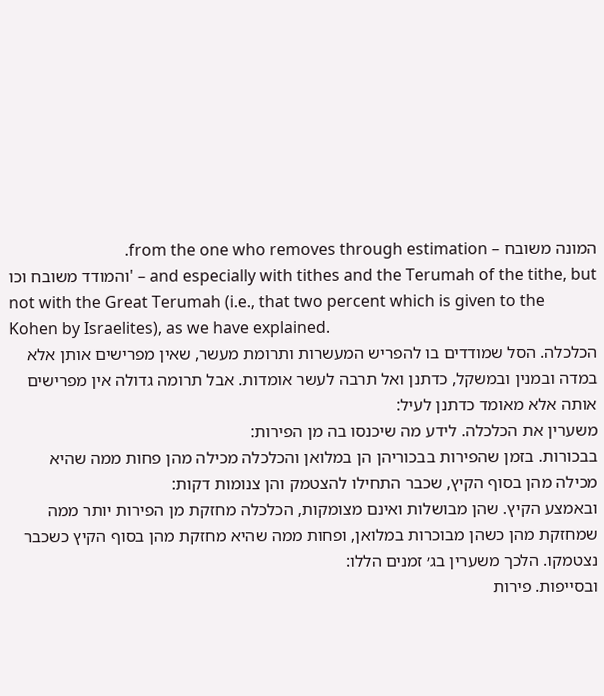המונה משובח – from the one who removes through estimation.
והמודד משובח וכו' – and especially with tithes and the Terumah of the tithe, but not with the Great Terumah (i.e., that two percent which is given to the Kohen by Israelites), as we have explained.
הכלכלה. הסל שמודדים בו להפריש המעשרות ותרומת מעשר, שאין מפרישים אותן אלא במדה ובמנין ובמשקל, כדתנן ואל תרבה לעשר אומדות. אבל תרומה גדולה אין מפרישים אותה אלא מאומד כדתנן לעיל:
משערין את הכלכלה. לידע מה שיכנסו בה מן הפירות:
בבכורות. בזמן שהפירות בבכוריהן הן במלואן והכלכלה מכילה מהן פחות ממה שהיא מכילה מהן בסוף הקיץ, שכבר התחילו להצטמק והן צנומות דקות:
ובאמצע הקיץ. שהן מבושלות ואינם מצומקות, הכלכלה מחזקת מן הפירות יותר ממה שמחזקת מהן כשהן מבוכרות במלואן, ופחות ממה שהיא מחזקת מהן בסוף הקיץ כשכבר נצטמקו. הלכך משערין בג׳ זמנים הללו:
ובסייפות. פירות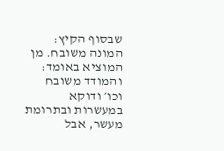שבסוף הקיץ:
המונה משובח. מן המוציא באומד:
והמודד משובח וכו׳ ודוקא במעשרות ובתרומת מעשר, אבל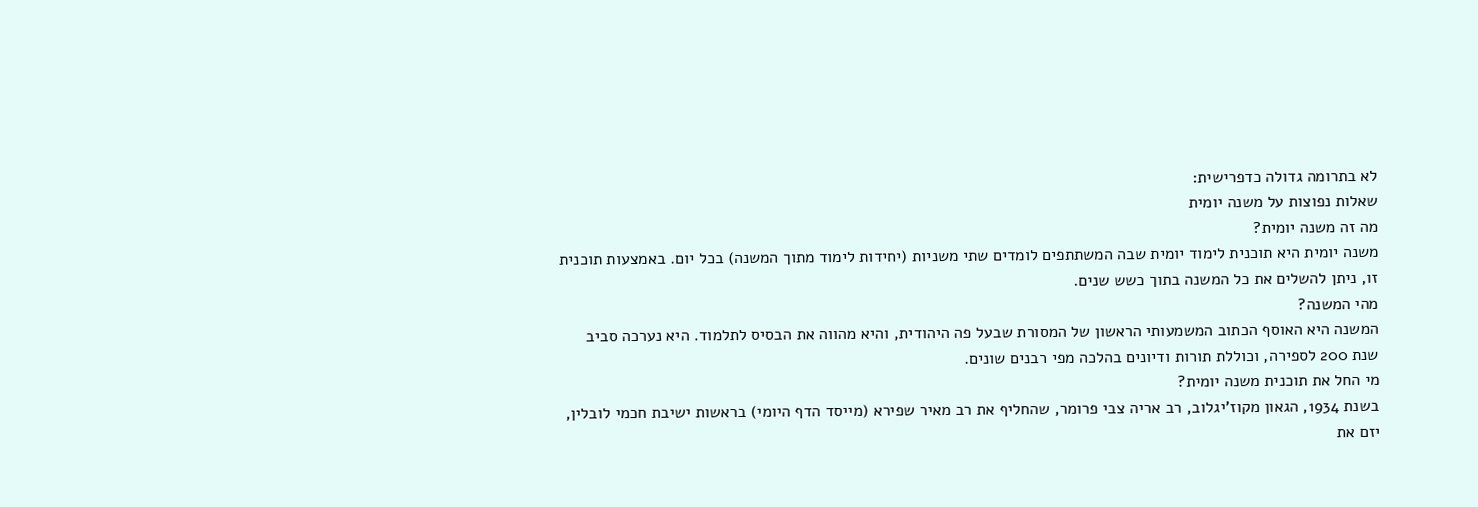לא בתרומה גדולה כדפרישית:
שאלות נפוצות על משנה יומית
מה זה משנה יומית?
משנה יומית היא תוכנית לימוד יומית שבה המשתתפים לומדים שתי משניות (יחידות לימוד מתוך המשנה) בכל יום. באמצעות תוכנית זו, ניתן להשלים את כל המשנה בתוך כשש שנים.
מהי המשנה?
המשנה היא האוסף הכתוב המשמעותי הראשון של המסורת שבעל פה היהודית, והיא מהווה את הבסיס לתלמוד. היא נערכה סביב שנת 200 לספירה, וכוללת תורות ודיונים בהלכה מפי רבנים שונים.
מי החל את תוכנית משנה יומית?
בשנת 1934, הגאון מקוז’יגלוב, רב אריה צבי פרומר, שהחליף את רב מאיר שפירא (מייסד הדף היומי) בראשות ישיבת חכמי לובלין, יזם את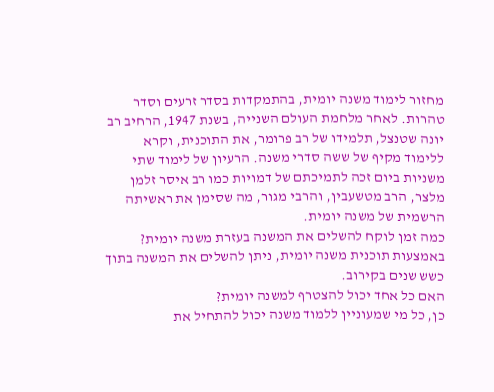מחזור לימוד משנה יומית, בהתמקדות בסדר זרעים וסדר טהרות. לאחר מלחמת העולם השנייה, בשנת 1947, הרחיב רב יונה שטנצל, תלמידו של רב פרומר, את התוכנית, וקרא ללימוד מקיף של ששה סדרי משנה. הרעיון של לימוד שתי משניות ביום זכה לתמיכתם של דמויות כמו רב איסר זלמן מלצר, הרב מטשעבין, והרבי מגור, מה שסימן את ראשיתה הרשמית של משנה יומית.
כמה זמן לוקח להשלים את המשנה בעזרת משנה יומית?
באמצעות תוכנית משנה יומית, ניתן להשלים את המשנה בתוך כשש שנים בקירוב.
האם כל אחד יכול להצטרף למשנה יומית?
כן, כל מי שמעוניין ללמוד משנה יכול להתחיל את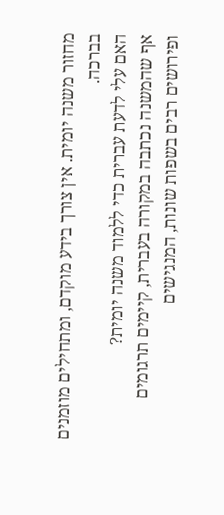מחזור משנה יומית. אין צורך בידע מוקדם, ומתחילים מוזמנים בברכה.
האם עלי לדעת עברית כדי ללמוד משנה יומית?
אף שהמשנה נכתבה במקורה בעברית, קיימים תרגומים ופירושים רבים בשפות שונות, המנגישים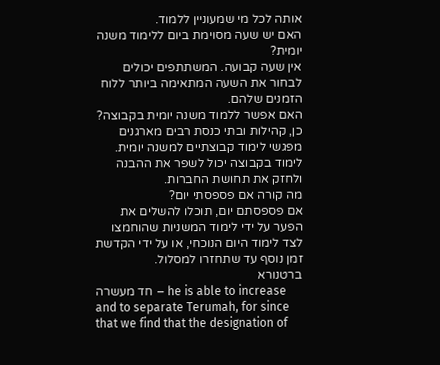אותה לכל מי שמעוניין ללמוד.
האם יש שעה מסוימת ביום ללימוד משנה יומית?
אין שעה קבועה. המשתתפים יכולים לבחור את השעה המתאימה ביותר ללוח הזמנים שלהם.
האם אפשר ללמוד משנה יומית בקבוצה?
כן, קהילות ובתי כנסת רבים מארגנים מפגשי לימוד קבוצתיים למשנה יומית. לימוד בקבוצה יכול לשפר את ההבנה ולחזק את תחושת החברות.
מה קורה אם פספסתי יום?
אם פספסתם יום, תוכלו להשלים את הפער על ידי לימוד המשניות שהוחמצו לצד לימוד היום הנוכחי, או על ידי הקדשת זמן נוסף עד שתחזרו למסלול.
ברטנורא
חד מעשרה – he is able to increase and to separate Terumah, for since that we find that the designation of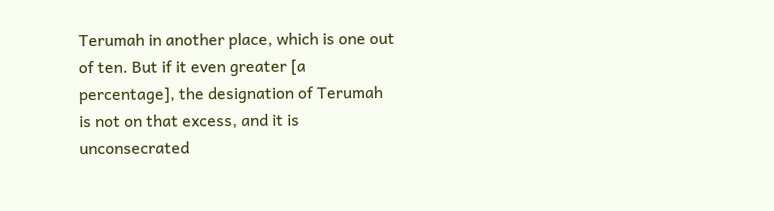Terumah in another place, which is one out of ten. But if it even greater [a percentage], the designation of Terumah is not on that excess, and it is unconsecrated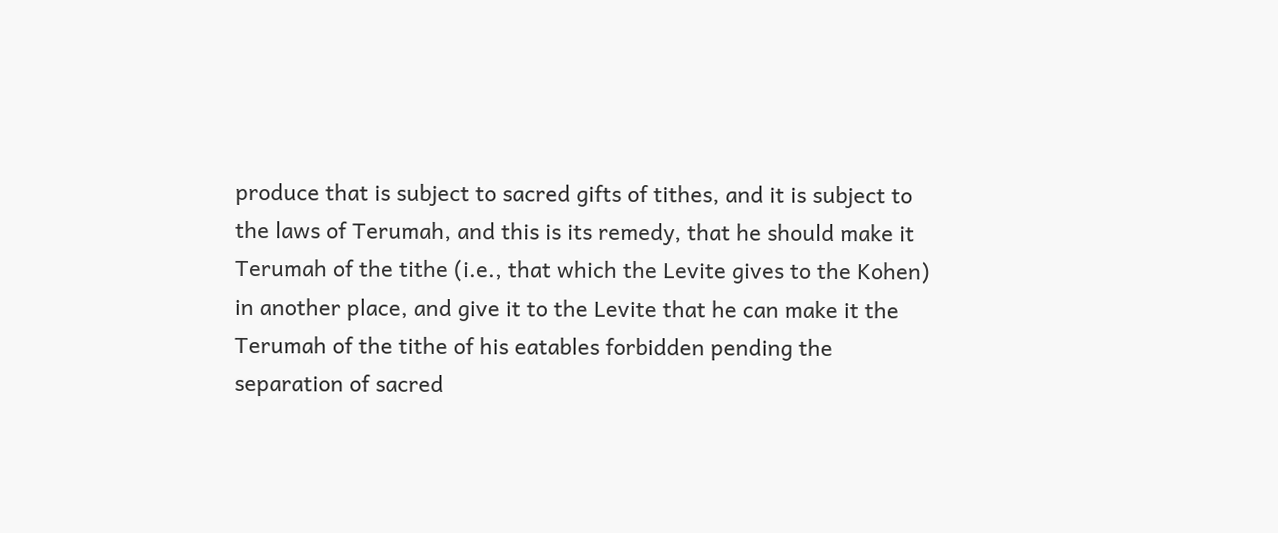produce that is subject to sacred gifts of tithes, and it is subject to the laws of Terumah, and this is its remedy, that he should make it Terumah of the tithe (i.e., that which the Levite gives to the Kohen) in another place, and give it to the Levite that he can make it the Terumah of the tithe of his eatables forbidden pending the separation of sacred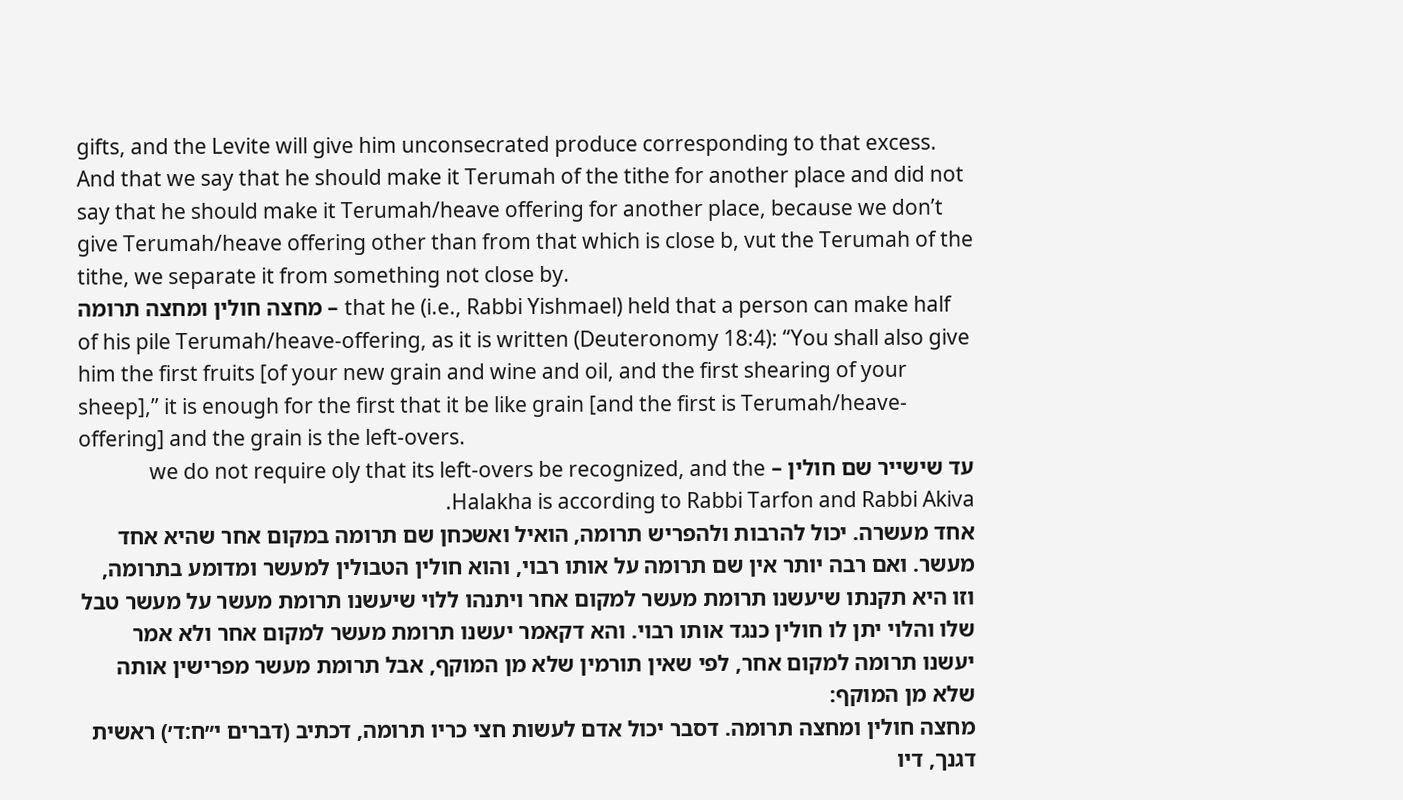gifts, and the Levite will give him unconsecrated produce corresponding to that excess. And that we say that he should make it Terumah of the tithe for another place and did not say that he should make it Terumah/heave offering for another place, because we don’t give Terumah/heave offering other than from that which is close b, vut the Terumah of the tithe, we separate it from something not close by.
מחצה חולין ומחצה תרומה – that he (i.e., Rabbi Yishmael) held that a person can make half of his pile Terumah/heave-offering, as it is written (Deuteronomy 18:4): “You shall also give him the first fruits [of your new grain and wine and oil, and the first shearing of your sheep],” it is enough for the first that it be like grain [and the first is Terumah/heave-offering] and the grain is the left-overs.
עד שישייר שם חולין – we do not require oly that its left-overs be recognized, and the Halakha is according to Rabbi Tarfon and Rabbi Akiva.
אחד מעשרה. יכול להרבות ולהפריש תרומה, הואיל ואשכחן שם תרומה במקום אחר שהיא אחד מעשר. ואם רבה יותר אין שם תרומה על אותו רבוי, והוא חולין הטבולין למעשר ומדומע בתרומה, וזו היא תקנתו שיעשנו תרומת מעשר למקום אחר ויתנהו ללוי שיעשנו תרומת מעשר על מעשר טבל שלו והלוי יתן לו חולין כנגד אותו רבוי. והא דקאמר יעשנו תרומת מעשר למקום אחר ולא אמר יעשנו תרומה למקום אחר, לפי שאין תורמין שלא מן המוקף, אבל תרומת מעשר מפרישין אותה שלא מן המוקף:
מחצה חולין ומחצה תרומה. דסבר יכול אדם לעשות חצי כריו תרומה, דכתיב (דברים י״ח:ד׳) ראשית דגנך, דיו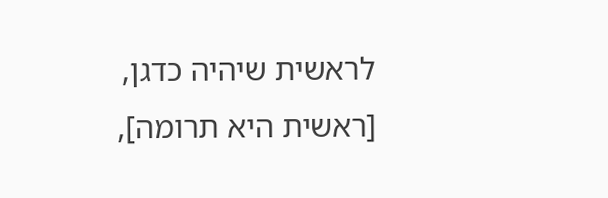לראשית שיהיה כדגן, [ראשית היא תרומה],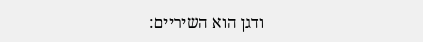ודגן הוא השיריים: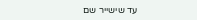עד שישייר שם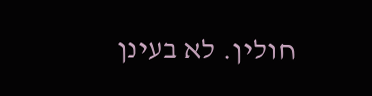חולין. לא בעינן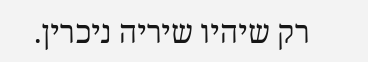רק שיהיו שיריה ניכרין.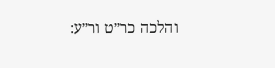והלכה כר״ט ור״ע: